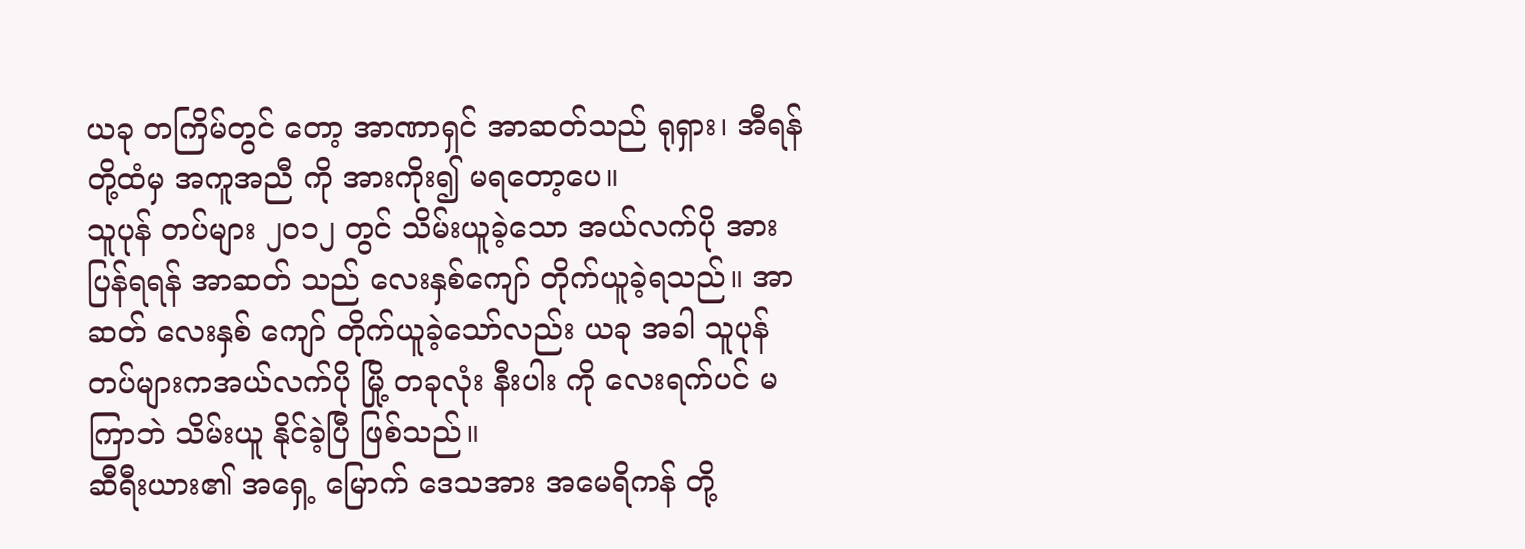ယခု တကြိမ်တွင် တော့ အာဏာရှင် အာဆတ်သည် ရုရှား၊ အီရန် တို့ထံမှ အကူအညီ ကို အားကိုး၍ မရတော့ပေ။
သူပုန် တပ်များ ၂၀၁၂ တွင် သိမ်းယူခဲ့သော အယ်လက်ပို အား ပြန်ရရန် အာဆတ် သည် လေးနှစ်ကျော် တိုက်ယူခဲ့ရသည်။ အာဆတ် လေးနှစ် ကျော် တိုက်ယူခဲ့သော်လည်း ယခု အခါ သူပုန်တပ်များကအယ်လက်ပို မြို့ တခုလုံး နီးပါး ကို လေးရက်ပင် မကြာဘဲ သိမ်းယူ နိုင်ခဲ့ပြီ ဖြစ်သည်။
ဆီရီးယား၏ အရှေ့ မြောက် ဒေသအား အမေရိကန် တို့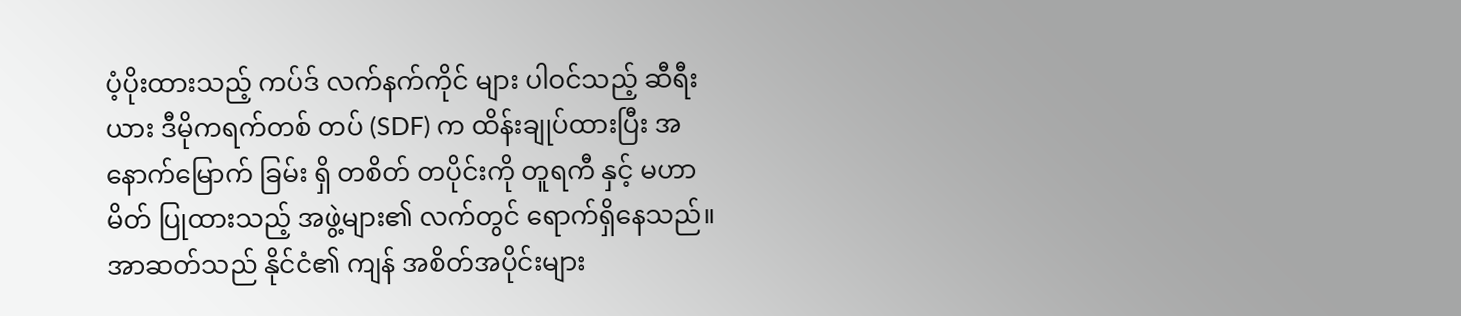ပံ့ပိုးထားသည့် ကပ်ဒ် လက်နက်ကိုင် များ ပါဝင်သည့် ဆီရီးယား ဒီမိုကရက်တစ် တပ် (SDF) က ထိန်းချုပ်ထားပြီး အနောက်မြောက် ခြမ်း ရှိ တစိတ် တပိုင်းကို တူရကီ နှင့် မဟာမိတ် ပြုထားသည့် အဖွဲ့များ၏ လက်တွင် ရောက်ရှိနေသည်။ အာဆတ်သည် နိုင်ငံ၏ ကျန် အစိတ်အပိုင်းများ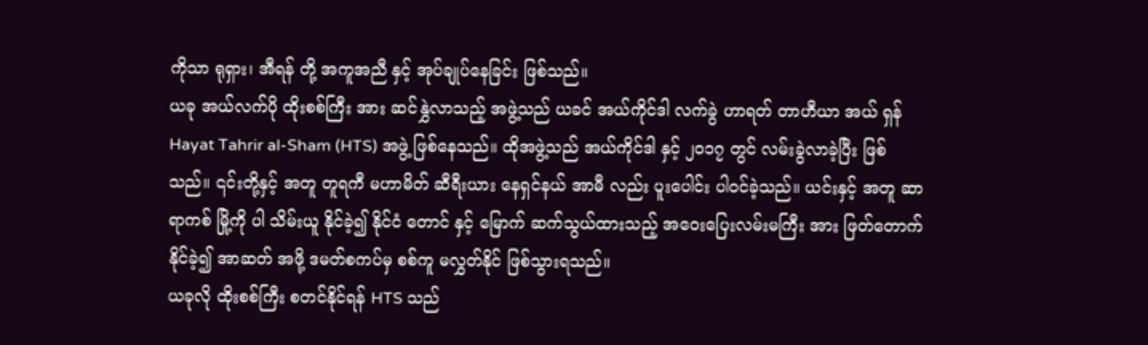ကိုသာ ရုရှား၊ အီရန် တို့ အကူအညီ နှင့် အုပ်ချုပ်နေခြင်း ဖြစ်သည်။
ယခု အယ်လက်ပို ထိုးစစ်ကြီး အား ဆင်နွှဲလာသည့် အဖွဲ့သည် ယခင် အယ်ကိုင်ဒါ လက်ခွဲ ဟာရတ် တာဟီယာ အယ် ရှန် Hayat Tahrir al-Sham (HTS) အဖွဲ့ ဖြစ်နေသည်။ ထိုအဖွဲ့သည် အယ်ကိုင်ဒါ နှင့် ၂၀၁၇ တွင် လမ်းခွဲလာခဲ့ပြီး ဖြစ်သည်။ ၎င်းတို့နှင့် အတူ တူရကီ မဟာမိတ် ဆီရီးယား နေရှင်နယ် အာမီ လည်း ပူးပေါင်း ပါဝင်ခဲ့သည်။ ယင်းနှင့် အတူ ဆာရာကစ် မြို့ကို ပါ သိမ်းယူ နိုင်ခဲ့၍ နိုင်ငံ တောင် နှင့် မြောက် ဆက်သွယ်ထားသည့် အဝေးပြေးလမ်းမကြီး အား ဖြတ်တောက်နိုင်ခဲ့၍ အာဆတ် အဖို့ ဒမတ်စကပ်မှ စစ်ကူ မလွှတ်နိုင် ဖြစ်သွားရသည်။
ယခုလို ထိုးစစ်ကြီး စတင်နိုင်ရန် HTS သည်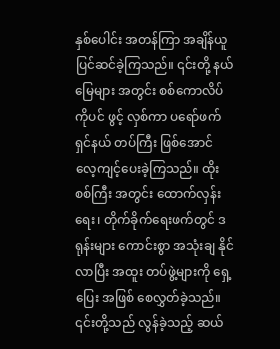နှစ်ပေါင်း အတန်ကြာ အချိန်ယူ ပြင်ဆင်ခဲ့ကြသည်။ ၎င်းတို့ နယ်မြေများ အတွင်း စစ်ကောလိပ်ကိုပင် ဖွင့် လှစ်ကာ ပရော်ဖက်ရှင်နယ် တပ်ကြီး ဖြစ်အောင် လေ့ကျင့်ပေးခဲ့ကြသည်။ ထိုးစစ်ကြီး အတွင်း ထောက်လှန်းရေး၊ တိုက်ခိုက်ရေးဖက်တွင် ဒရုန်းများ ကောင်းစွာ အသုံးချ နိုင်လာပြီး အထူး တပ်ဖွဲ့များကို ရှေ့ပြေး အဖြစ် စေလွှတ်ခဲ့သည်။ ၎င်းတို့သည် လွန်ခဲ့သည့် ဆယ်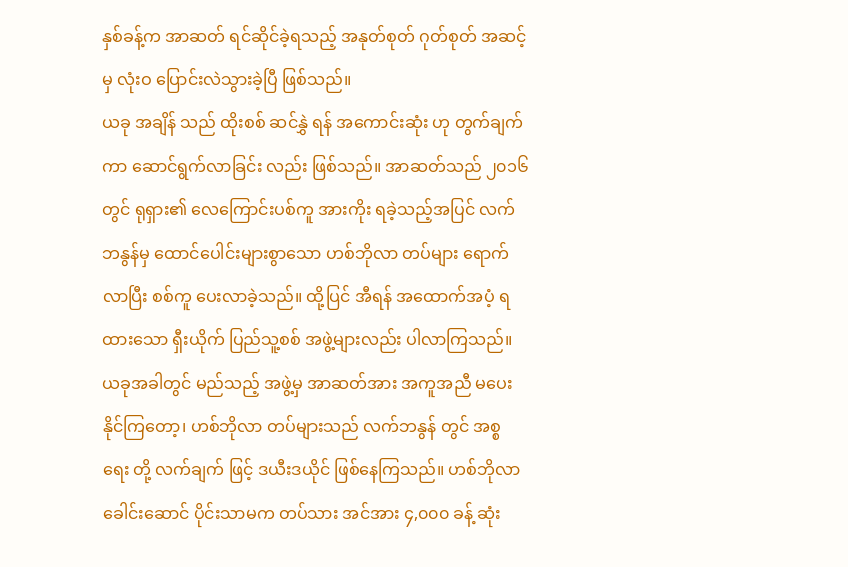နှစ်ခန့်က အာဆတ် ရင်ဆိုင်ခဲ့ရသည့် အနုတ်စုတ် ဂုတ်စုတ် အဆင့်မှ လုံးဝ ပြောင်းလဲသွားခဲ့ပြီ ဖြစ်သည်။
ယခု အချိန် သည် ထိုးစစ် ဆင်နွှဲ ရန် အကောင်းဆုံး ဟု တွက်ချက်ကာ ဆောင်ရွက်လာခြင်း လည်း ဖြစ်သည်။ အာဆတ်သည် ၂၀၁၆ တွင် ရုရှား၏ လေကြောင်းပစ်ကူ အားကိုး ရခဲ့သည့်အပြင် လက်ဘနွန်မှ ထောင်ပေါင်းများစွာသော ဟစ်ဘိုလာ တပ်များ ရောက်လာပြီး စစ်ကူ ပေးလာခဲ့သည်။ ထို့ပြင် အီရန် အထောက်အပံ့ ရထားသော ရှီးယိုက် ပြည်သူ့စစ် အဖွဲ့များလည်း ပါလာကြသည်။
ယခုအခါတွင် မည်သည့် အဖွဲ့မှ အာဆတ်အား အကူအညီ မပေးနိုင်ကြတော့၊ ဟစ်ဘိုလာ တပ်များသည် လက်ဘနွန် တွင် အစ္စ ရေး တို့ လက်ချက် ဖြင့် ဒယီးဒယိုင် ဖြစ်နေကြသည်။ ဟစ်ဘိုလာ ခေါင်းဆောင် ပိုင်းသာမက တပ်သား အင်အား ၄,၀၀၀ ခန့် ဆုံး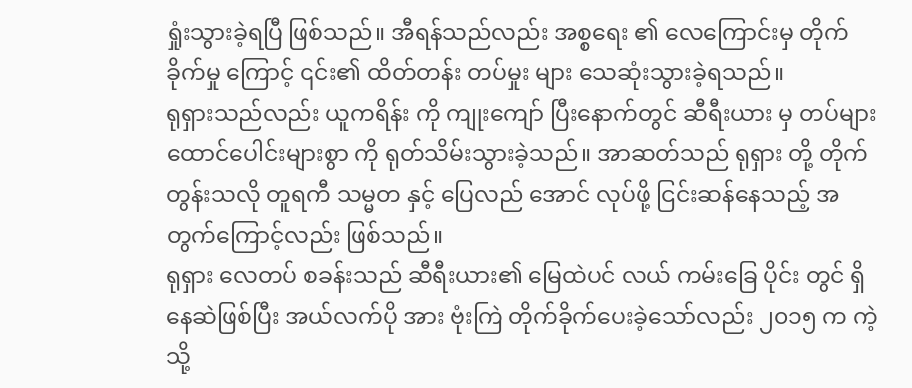ရှုံးသွားခဲ့ရပြီ ဖြစ်သည်။ အီရန်သည်လည်း အစ္စရေး ၏ လေကြောင်းမှ တိုက်ခိုက်မှု ကြောင့် ၎င်း၏ ထိတ်တန်း တပ်မှုး များ သေဆုံးသွားခဲ့ရသည်။
ရုရှားသည်လည်း ယူကရိန်း ကို ကျုးကျော် ပြီးနောက်တွင် ဆီရီးယား မှ တပ်များ ထောင်ပေါင်းများစွာ ကို ရုတ်သိမ်းသွားခဲ့သည်။ အာဆတ်သည် ရုရှား တို့ တိုက်တွန်းသလို တူရကီ သမ္မတ နှင့် ပြေလည် အောင် လုပ်ဖို့ ငြင်းဆန်နေသည့် အတွက်ကြောင့်လည်း ဖြစ်သည်။
ရုရှား လေတပ် စခန်းသည် ဆီရီးယား၏ မြေထဲပင် လယ် ကမ်းခြေ ပိုင်း တွင် ရှိနေဆဲဖြစ်ပြီး အယ်လက်ပို အား ဗုံးကြဲ တိုက်ခိုက်ပေးခဲ့သော်လည်း ၂၀၁၅ က ကဲ့သို့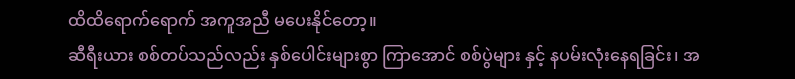ထိထိရောက်ရောက် အကူအညီ မပေးနိုင်တော့။
ဆီရီးယား စစ်တပ်သည်လည်း နှစ်ပေါင်းများစွာ ကြာအောင် စစ်ပွဲများ နှင့် နပမ်းလုံးနေရခြင်း၊ အ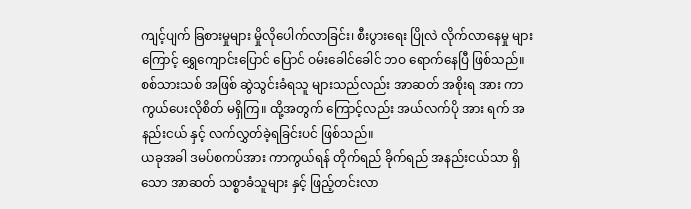ကျင့်ပျက် ခြစားမှုများ မှိုလိုပေါက်လာခြင်း၊ စီးပွားရေး ပြိုလဲ လိုက်လာနေမှု များကြောင့် ရွှေကျောင်းပြောင် ပြောင် ဝမ်းခေါင်ခေါင် ဘဝ ရောက်နေပြီ ဖြစ်သည်။ စစ်သားသစ် အဖြစ် ဆွဲသွင်းခံရသူ များသည်လည်း အာဆတ် အစိုးရ အား ကာကွယ်ပေးလိုစိတ် မရှိကြ။ ထို့အတွက် ကြောင့်လည်း အယ်လက်ပို အား ရက် အနည်းငယ် နှင့် လက်လွှတ်ခဲ့ရခြင်းပင် ဖြစ်သည်။
ယခုအခါ ဒမပ်စကပ်အား ကာကွယ်ရန် တိုက်ရည် ခိုက်ရည် အနည်းငယ်သာ ရှိသော အာဆတ် သစ္စာခံသူများ နှင့် ဖြည့်တင်းလာ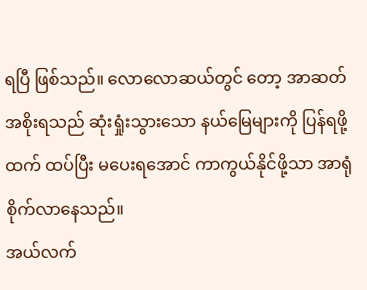ရပြီ ဖြစ်သည်။ လောလောဆယ်တွင် တော့ အာဆတ် အစိုးရသည် ဆုံးရှုံးသွားသော နယ်မြေများကို ပြန်ရဖို့ထက် ထပ်ပြီး မပေးရအောင် ကာကွယ်နိုင်ဖို့သာ အာရုံစိုက်လာနေသည်။
အယ်လက်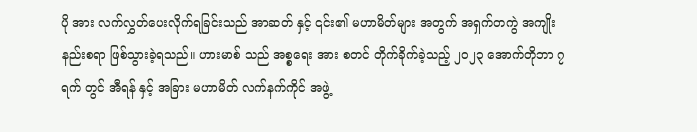ပို အား လက်လွှတ်ပေးလိုက်ရခြင်းသည် အာဆတ် နှင့် ၎င်း၏ မဟာမိတ်များ အတွက် အရှက်တကွဲ အကျိုးနည်းစရာ ဖြစ်သွားခဲ့ရသည်။ ဟားမာစ် သည် အစ္စရေး အား စတင် တိုက်ခိုက်ခဲ့သည့် ၂၀၂၃ အောက်တိုဘာ ၇ ရက် တွင် အီရန် နှင့် အခြား မဟာမိတ် လက်နက်ကိုင် အဖွဲ့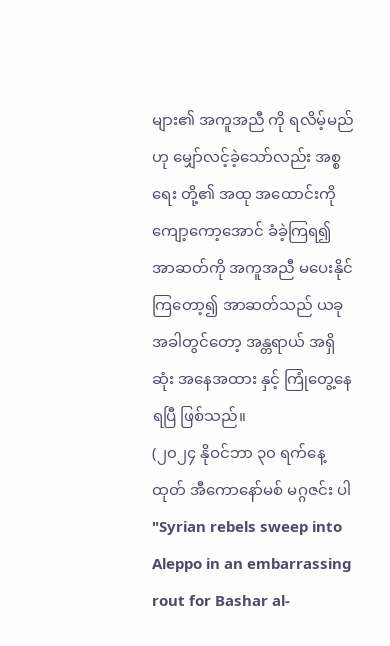များ၏ အကူအညီ ကို ရလိမ့်မည်ဟု မျှော်လင့်ခဲ့သော်လည်း အစ္စရေး တို့၏ အထု အထောင်းကို ကျော့ကော့အောင် ခံခဲ့ကြရ၍ အာဆတ်ကို အကူအညီ မပေးနိုင်ကြတော့၍ အာဆတ်သည် ယခုအခါတွင်တော့ အန္တရာယ် အရှိ ဆုံး အနေအထား နှင့် ကြုံတွေ့နေရပြီ ဖြစ်သည်။
(၂၀၂၄ နိုဝင်ဘာ ၃၀ ရက်နေ့ထုတ် အီကောနော်မစ် မဂ္ဂဇင်း ပါ "Syrian rebels sweep into Aleppo in an embarrassing rout for Bashar al-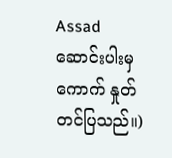Assad ဆောင်းပါးမှ ကောက် နှုတ် တင်ပြသည်။)